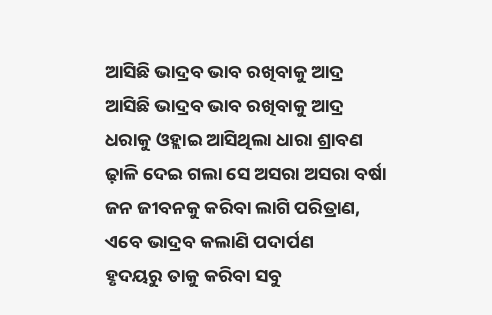ଆସିଛି ଭାଦ୍ରବ ଭାବ ରଖିବାକୁ ଆଦ୍ର
ଆସିଛି ଭାଦ୍ରବ ଭାବ ରଖିବାକୁ ଆଦ୍ର
ଧରାକୁ ଓହ୍ଲାଇ ଆସିଥିଲା ଧାରା ଶ୍ରାବଣ
ଢ଼ାଳି ଦେଇ ଗଲା ସେ ଅସରା ଅସରା ବର୍ଷା
ଜନ ଜୀବନକୁ କରିବା ଲାଗି ପରିତ୍ରାଣ,
ଏବେ ଭାଦ୍ରବ କଲାଣି ପଦାର୍ପଣ
ହୃଦୟରୁ ତାକୁ କରିବା ସବୁ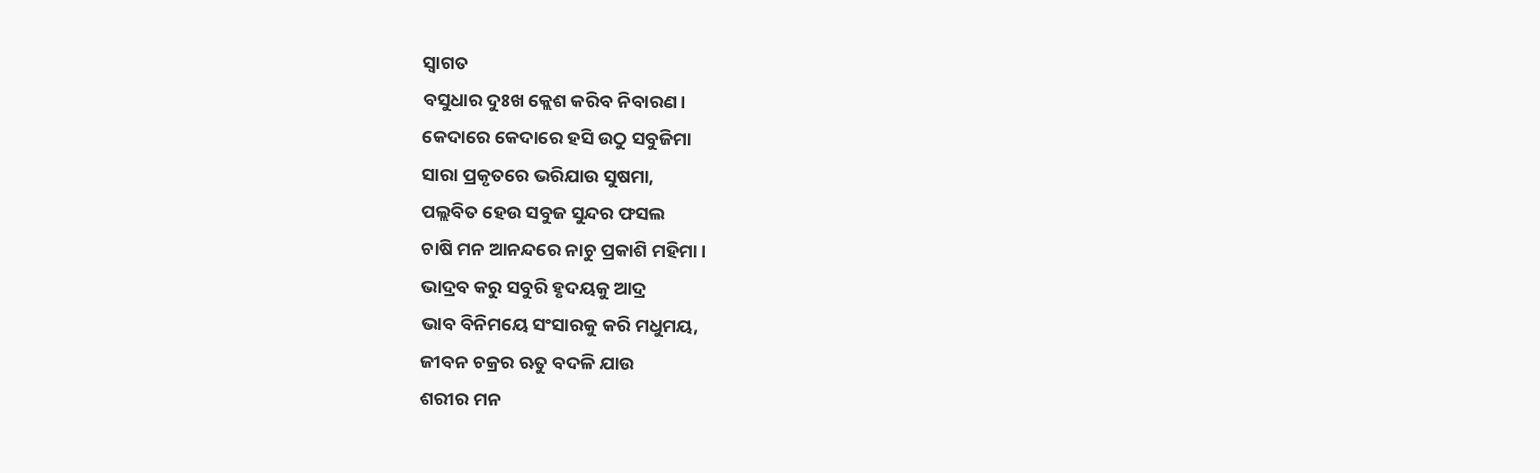ସ୍ବାଗତ
ବସୁଧାର ଦୁଃଖ କ୍ଲେଶ କରିବ ନିବାରଣ।
କେଦାରେ କେଦାରେ ହସି ଉଠୁ ସବୁଜିମା
ସାରା ପ୍ରକୃତରେ ଭରିଯାଉ ସୁଷମା,
ପଲ୍ଲବିତ ହେଉ ସବୁଜ ସୁନ୍ଦର ଫସଲ
ଚାଷି ମନ ଆନନ୍ଦରେ ନାଚୁ ପ୍ରକାଶି ମହିମା।
ଭାଦ୍ରବ କରୁ ସବୁରି ହୃଦୟକୁ ଆଦ୍ର
ଭାବ ବିନିମୟେ ସଂସାରକୁ କରି ମଧୁମୟ,
ଜୀବନ ଚକ୍ରର ଋତୁ ବଦଳି ଯାଉ
ଶରୀର ମନ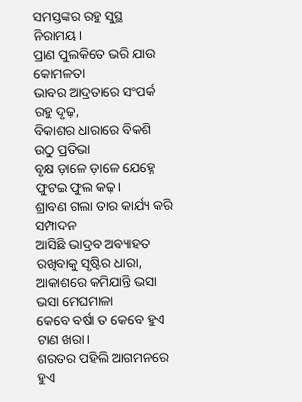ସମସ୍ତଙ୍କର ରହୁ ସୁସ୍ଥ ନିରାମୟ।
ପ୍ରାଣ ପୁଲକିତେ ଭରି ଯାଉ କୋମଳତା
ଭାବର ଆଦ୍ରତାରେ ସଂପର୍କ ରହୁ ଦୃଢ଼,
ବିକାଶର ଧାରାରେ ବିକଶି ଉଠୁ ପ୍ରତିଭା
ବୃକ୍ଷ ଡ଼ାଳେ ଡ଼ାଳେ ଯେହ୍ନେ ଫୁଟଇ ଫୁଲ କଢ଼।
ଶ୍ରାବଣ ଗଲା ତାର କାର୍ଯ୍ୟ କରି ସମ୍ପାଦନ
ଆସିଛି ଭାଦ୍ରବ ଅବ୍ୟାହତ ରଖିବାକୁ ସୃଷ୍ଟିର ଧାରା,
ଆକାଶରେ କମିଯାନ୍ତି ଭସା ଭସା ମେଘମାଳା
କେବେ ବର୍ଷା ତ କେବେ ହୁଏ ଟାଣ ଖରା।
ଶରତର ପହିଲି ଆଗମନରେ ହୁଏ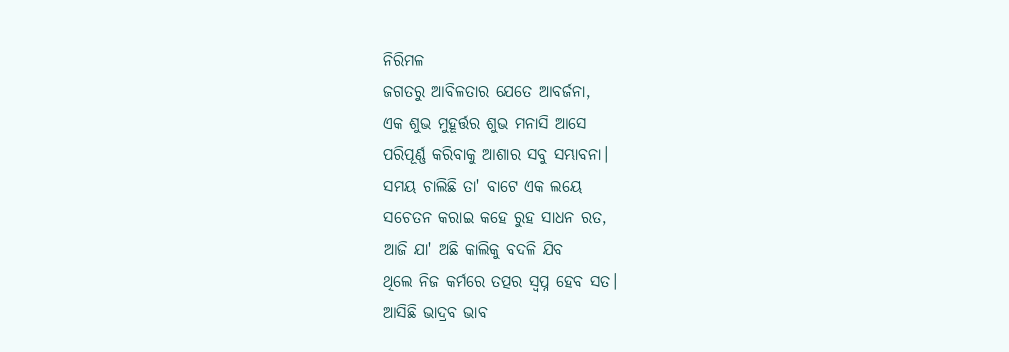ନିରିମଳ
ଜଗତରୁ ଆବିଳତାର ଯେତେ ଆବର୍ଜନା,
ଏକ ଶୁଭ ମୁହୂର୍ତ୍ତର ଶୁଭ ମନାସି ଆସେ
ପରିପୂର୍ଣ୍ଣ କରିବାକୁ ଆଶାର ସବୁ ସମ୍ଭାବନା।
ସମୟ ଚାଲିଛି ତା' ବାଟେ ଏକ ଲୟେ
ସଚେତନ କରାଇ କହେ ରୁହ ସାଧନ ରତ,
ଆଜି ଯା' ଅଛି କାଲିକୁ ବଦଳି ଯିବ
ଥିଲେ ନିଜ କର୍ମରେ ତତ୍ପର ସ୍ବପ୍ନ ହେବ ସତ।
ଆସିଛି ଭାଦ୍ରବ ଭାବ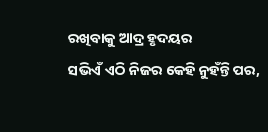ରଖିବାକୁ ଆଦ୍ର ହୃଦୟର
ସଭିଏଁ ଏଠି ନିଜର କେହି ନୁହଁନ୍ତି ପର,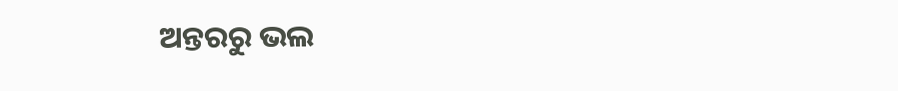ଅନ୍ତରରୁ ଭଲ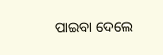ପାଇବା ଦେଲେ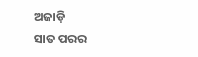ଅଜାଡ଼ି
ସାତ ପରର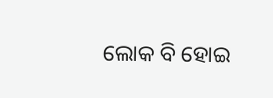ଲୋକ ବି ହୋଇ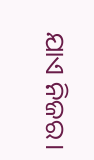ଯାଏ ନିଜର।